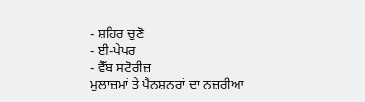- ਸ਼ਹਿਰ ਚੁਣੋ
- ਈ-ਪੇਪਰ
- ਵੈੱਬ ਸਟੋਰੀਜ਼
ਮੁਲਾਜ਼ਮਾਂ ਤੇ ਪੈਨਸ਼ਨਰਾਂ ਦਾ ਨਜ਼ਰੀਆ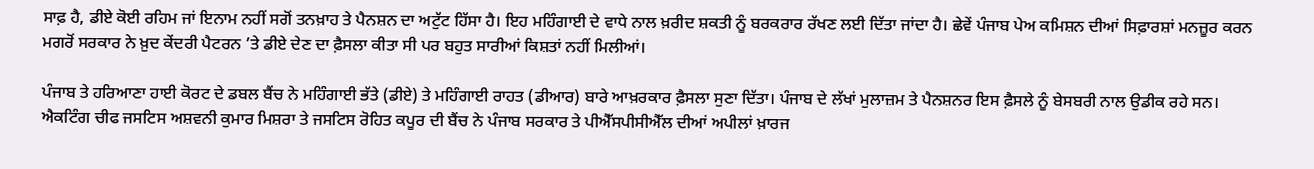ਸਾਫ਼ ਹੈ, ਡੀਏ ਕੋਈ ਰਹਿਮ ਜਾਂ ਇਨਾਮ ਨਹੀਂ ਸਗੋਂ ਤਨਖ਼ਾਹ ਤੇ ਪੈਨਸ਼ਨ ਦਾ ਅਟੁੱਟ ਹਿੱਸਾ ਹੈ। ਇਹ ਮਹਿੰਗਾਈ ਦੇ ਵਾਧੇ ਨਾਲ ਖ਼ਰੀਦ ਸ਼ਕਤੀ ਨੂੰ ਬਰਕਰਾਰ ਰੱਖਣ ਲਈ ਦਿੱਤਾ ਜਾਂਦਾ ਹੈ। ਛੇਵੇਂ ਪੰਜਾਬ ਪੇਅ ਕਮਿਸ਼ਨ ਦੀਆਂ ਸਿਫ਼ਾਰਸ਼ਾਂ ਮਨਜ਼ੂਰ ਕਰਨ ਮਗਰੋਂ ਸਰਕਾਰ ਨੇ ਖ਼ੁਦ ਕੇਂਦਰੀ ਪੈਟਰਨ ’ਤੇ ਡੀਏ ਦੇਣ ਦਾ ਫ਼ੈਸਲਾ ਕੀਤਾ ਸੀ ਪਰ ਬਹੁਤ ਸਾਰੀਆਂ ਕਿਸ਼ਤਾਂ ਨਹੀਂ ਮਿਲੀਆਂ।

ਪੰਜਾਬ ਤੇ ਹਰਿਆਣਾ ਹਾਈ ਕੋਰਟ ਦੇ ਡਬਲ ਬੈਂਚ ਨੇ ਮਹਿੰਗਾਈ ਭੱਤੇ (ਡੀਏ) ਤੇ ਮਹਿੰਗਾਈ ਰਾਹਤ (ਡੀਆਰ) ਬਾਰੇ ਆਖ਼ਰਕਾਰ ਫ਼ੈਸਲਾ ਸੁਣਾ ਦਿੱਤਾ। ਪੰਜਾਬ ਦੇ ਲੱਖਾਂ ਮੁਲਾਜ਼ਮ ਤੇ ਪੈਨਸ਼ਨਰ ਇਸ ਫ਼ੈਸਲੇ ਨੂੰ ਬੇਸਬਰੀ ਨਾਲ ਉਡੀਕ ਰਹੇ ਸਨ। ਐਕਟਿੰਗ ਚੀਫ ਜਸਟਿਸ ਅਸ਼ਵਨੀ ਕੁਮਾਰ ਮਿਸ਼ਰਾ ਤੇ ਜਸਟਿਸ ਰੋਹਿਤ ਕਪੂਰ ਦੀ ਬੈਂਚ ਨੇ ਪੰਜਾਬ ਸਰਕਾਰ ਤੇ ਪੀਐੱਸਪੀਸੀਐੱਲ ਦੀਆਂ ਅਪੀਲਾਂ ਖ਼ਾਰਜ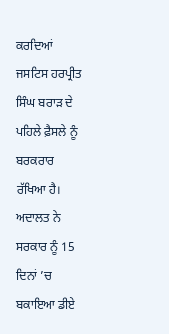ਕਰਦਿਆਂ ਜਸਟਿਸ ਹਰਪ੍ਰੀਤ ਸਿੰਘ ਬਰਾੜ ਦੇ ਪਹਿਲੇ ਫ਼ੈਸਲੇ ਨੂੰ ਬਰਕਰਾਰ ਰੱਖਿਆ ਹੈ। ਅਦਾਲਤ ਨੇ ਸਰਕਾਰ ਨੂੰ 15 ਦਿਨਾਂ ’ਚ ਬਕਾਇਆ ਡੀਏ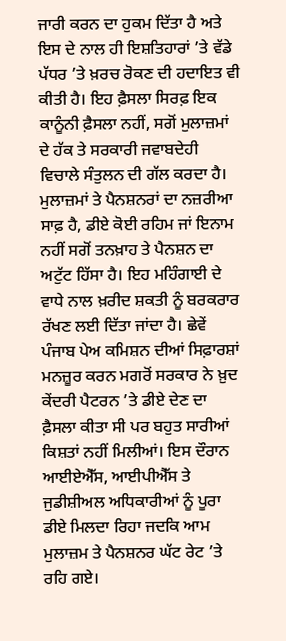ਜਾਰੀ ਕਰਨ ਦਾ ਹੁਕਮ ਦਿੱਤਾ ਹੈ ਅਤੇ ਇਸ ਦੇ ਨਾਲ ਹੀ ਇਸ਼ਤਿਹਾਰਾਂ ’ਤੇ ਵੱਡੇ ਪੱਧਰ ’ਤੇ ਖ਼ਰਚ ਰੋਕਣ ਦੀ ਹਦਾਇਤ ਵੀ ਕੀਤੀ ਹੈ। ਇਹ ਫ਼ੈਸਲਾ ਸਿਰਫ਼ ਇਕ ਕਾਨੂੰਨੀ ਫ਼ੈਸਲਾ ਨਹੀਂ, ਸਗੋਂ ਮੁਲਾਜ਼ਮਾਂ ਦੇ ਹੱਕ ਤੇ ਸਰਕਾਰੀ ਜਵਾਬਦੇਹੀ ਵਿਚਾਲੇ ਸੰਤੁਲਨ ਦੀ ਗੱਲ ਕਰਦਾ ਹੈ। ਮੁਲਾਜ਼ਮਾਂ ਤੇ ਪੈਨਸ਼ਨਰਾਂ ਦਾ ਨਜ਼ਰੀਆ ਸਾਫ਼ ਹੈ, ਡੀਏ ਕੋਈ ਰਹਿਮ ਜਾਂ ਇਨਾਮ ਨਹੀਂ ਸਗੋਂ ਤਨਖ਼ਾਹ ਤੇ ਪੈਨਸ਼ਨ ਦਾ ਅਟੁੱਟ ਹਿੱਸਾ ਹੈ। ਇਹ ਮਹਿੰਗਾਈ ਦੇ ਵਾਧੇ ਨਾਲ ਖ਼ਰੀਦ ਸ਼ਕਤੀ ਨੂੰ ਬਰਕਰਾਰ ਰੱਖਣ ਲਈ ਦਿੱਤਾ ਜਾਂਦਾ ਹੈ। ਛੇਵੇਂ ਪੰਜਾਬ ਪੇਅ ਕਮਿਸ਼ਨ ਦੀਆਂ ਸਿਫ਼ਾਰਸ਼ਾਂ ਮਨਜ਼ੂਰ ਕਰਨ ਮਗਰੋਂ ਸਰਕਾਰ ਨੇ ਖ਼ੁਦ ਕੇਂਦਰੀ ਪੈਟਰਨ ’ਤੇ ਡੀਏ ਦੇਣ ਦਾ ਫ਼ੈਸਲਾ ਕੀਤਾ ਸੀ ਪਰ ਬਹੁਤ ਸਾਰੀਆਂ ਕਿਸ਼ਤਾਂ ਨਹੀਂ ਮਿਲੀਆਂ। ਇਸ ਦੌਰਾਨ ਆਈਏਐੱਸ, ਆਈਪੀਐੱਸ ਤੇ ਜੁਡੀਸ਼ੀਅਲ ਅਧਿਕਾਰੀਆਂ ਨੂੰ ਪੂਰਾ ਡੀਏ ਮਿਲਦਾ ਰਿਹਾ ਜਦਕਿ ਆਮ ਮੁਲਾਜ਼ਮ ਤੇ ਪੈਨਸ਼ਨਰ ਘੱਟ ਰੇਟ ’ਤੇ ਰਹਿ ਗਏ।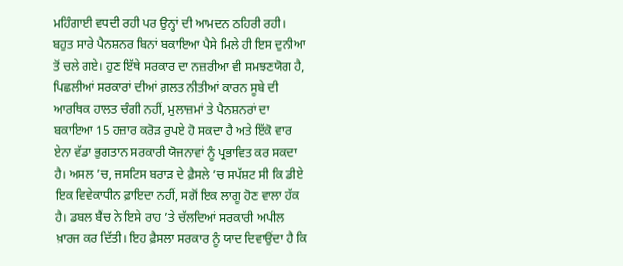ਮਹਿੰਗਾਈ ਵਧਦੀ ਰਹੀ ਪਰ ਉਨ੍ਹਾਂ ਦੀ ਆਮਦਨ ਠਹਿਰੀ ਰਹੀ। ਬਹੁਤ ਸਾਰੇ ਪੈਨਸ਼ਨਰ ਬਿਨਾਂ ਬਕਾਇਆ ਪੈਸੇ ਮਿਲੇ ਹੀ ਇਸ ਦੁਨੀਆ ਤੋਂ ਚਲੇ ਗਏ। ਹੁਣ ਇੱਥੇ ਸਰਕਾਰ ਦਾ ਨਜ਼ਰੀਆ ਵੀ ਸਮਝਣਯੋਗ ਹੈ, ਪਿਛਲੀਆਂ ਸਰਕਾਰਾਂ ਦੀਆਂ ਗ਼ਲਤ ਨੀਤੀਆਂ ਕਾਰਨ ਸੂਬੇ ਦੀ ਆਰਥਿਕ ਹਾਲਤ ਚੰਗੀ ਨਹੀਂ, ਮੁਲਾਜ਼ਮਾਂ ਤੇ ਪੈਨਸ਼ਨਰਾਂ ਦਾ ਬਕਾਇਆ 15 ਹਜ਼ਾਰ ਕਰੋੜ ਰੁਪਏ ਹੋ ਸਕਦਾ ਹੈ ਅਤੇ ਇੱਕੋ ਵਾਰ ਏਨਾ ਵੱਡਾ ਭੁਗਤਾਨ ਸਰਕਾਰੀ ਯੋਜਨਾਵਾਂ ਨੂੰ ਪ੍ਰਭਾਵਿਤ ਕਰ ਸਕਦਾ ਹੈ। ਅਸਲ ’ਚ, ਜਸਟਿਸ ਬਰਾੜ ਦੇ ਫ਼ੈਸਲੇ ’ਚ ਸਪੱਸ਼ਟ ਸੀ ਕਿ ਡੀਏ ਇਕ ਵਿਵੇਕਾਧੀਨ ਫ਼ਾਇਦਾ ਨਹੀਂ, ਸਗੋਂ ਇਕ ਲਾਗੂ ਹੋਣ ਵਾਲਾ ਹੱਕ ਹੈ। ਡਬਲ ਬੈਂਚ ਨੇ ਇਸੇ ਰਾਹ ’ਤੇ ਚੱਲਦਿਆਂ ਸਰਕਾਰੀ ਅਪੀਲ ਖ਼ਾਰਜ ਕਰ ਦਿੱਤੀ। ਇਹ ਫ਼ੈਸਲਾ ਸਰਕਾਰ ਨੂੰ ਯਾਦ ਦਿਵਾਉਂਦਾ ਹੈ ਕਿ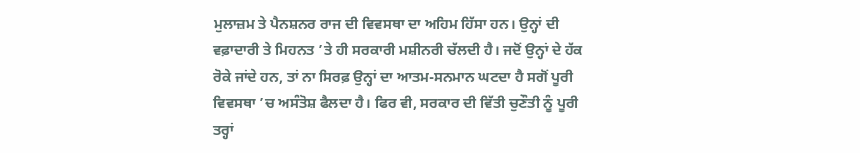ਮੁਲਾਜ਼ਮ ਤੇ ਪੈਨਸ਼ਨਰ ਰਾਜ ਦੀ ਵਿਵਸਥਾ ਦਾ ਅਹਿਮ ਹਿੱਸਾ ਹਨ। ਉਨ੍ਹਾਂ ਦੀ ਵਫ਼ਾਦਾਰੀ ਤੇ ਮਿਹਨਤ ’ਤੇ ਹੀ ਸਰਕਾਰੀ ਮਸ਼ੀਨਰੀ ਚੱਲਦੀ ਹੈ। ਜਦੋਂ ਉਨ੍ਹਾਂ ਦੇ ਹੱਕ ਰੋਕੇ ਜਾਂਦੇ ਹਨ, ਤਾਂ ਨਾ ਸਿਰਫ਼ ਉਨ੍ਹਾਂ ਦਾ ਆਤਮ-ਸਨਮਾਨ ਘਟਦਾ ਹੈ ਸਗੋਂ ਪੂਰੀ ਵਿਵਸਥਾ ’ਚ ਅਸੰਤੋਸ਼ ਫੈਲਦਾ ਹੈ। ਫਿਰ ਵੀ, ਸਰਕਾਰ ਦੀ ਵਿੱਤੀ ਚੁਣੌਤੀ ਨੂੰ ਪੂਰੀ ਤਰ੍ਹਾਂ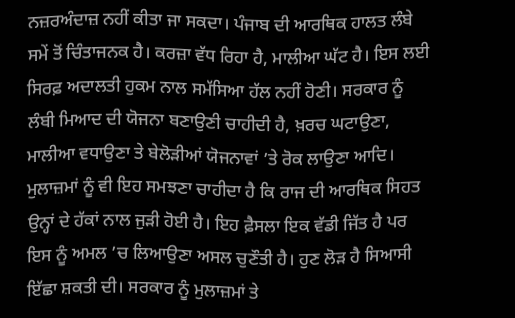ਨਜ਼ਰਅੰਦਾਜ਼ ਨਹੀਂ ਕੀਤਾ ਜਾ ਸਕਦਾ। ਪੰਜਾਬ ਦੀ ਆਰਥਿਕ ਹਾਲਤ ਲੰਬੇ ਸਮੇਂ ਤੋਂ ਚਿੰਤਾਜਨਕ ਹੈ। ਕਰਜ਼ਾ ਵੱਧ ਰਿਹਾ ਹੈ, ਮਾਲੀਆ ਘੱਟ ਹੈ। ਇਸ ਲਈ ਸਿਰਫ਼ ਅਦਾਲਤੀ ਹੁਕਮ ਨਾਲ ਸਮੱਸਿਆ ਹੱਲ ਨਹੀਂ ਹੋਣੀ। ਸਰਕਾਰ ਨੂੰ ਲੰਬੀ ਮਿਆਦ ਦੀ ਯੋਜਨਾ ਬਣਾਉਣੀ ਚਾਹੀਦੀ ਹੈ, ਖ਼ਰਚ ਘਟਾਉਣਾ, ਮਾਲੀਆ ਵਧਾਉਣਾ ਤੇ ਬੇਲੋੜੀਆਂ ਯੋਜਨਾਵਾਂ ’ਤੇ ਰੋਕ ਲਾਉਣਾ ਆਦਿ। ਮੁਲਾਜ਼ਮਾਂ ਨੂੰ ਵੀ ਇਹ ਸਮਝਣਾ ਚਾਹੀਦਾ ਹੈ ਕਿ ਰਾਜ ਦੀ ਆਰਥਿਕ ਸਿਹਤ ਉਨ੍ਹਾਂ ਦੇ ਹੱਕਾਂ ਨਾਲ ਜੁੜੀ ਹੋਈ ਹੈ। ਇਹ ਫ਼ੈਸਲਾ ਇਕ ਵੱਡੀ ਜਿੱਤ ਹੈ ਪਰ ਇਸ ਨੂੰ ਅਮਲ ’ਚ ਲਿਆਉਣਾ ਅਸਲ ਚੁਣੌਤੀ ਹੈ। ਹੁਣ ਲੋੜ ਹੈ ਸਿਆਸੀ ਇੱਛਾ ਸ਼ਕਤੀ ਦੀ। ਸਰਕਾਰ ਨੂੰ ਮੁਲਾਜ਼ਮਾਂ ਤੇ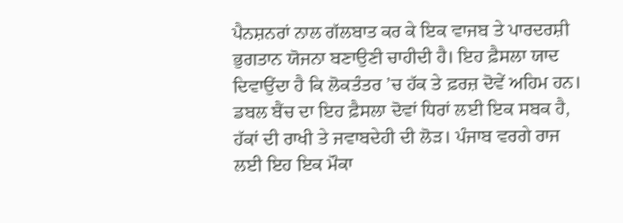ਪੈਨਸ਼ਨਰਾਂ ਨਾਲ ਗੱਲਬਾਤ ਕਰ ਕੇ ਇਕ ਵਾਜਬ ਤੇ ਪਾਰਦਰਸ਼ੀ ਭੁਗਤਾਨ ਯੋਜਨਾ ਬਣਾਉਣੀ ਚਾਹੀਦੀ ਹੈ। ਇਹ ਫ਼ੈਸਲਾ ਯਾਦ ਦਿਵਾਉਂਦਾ ਹੈ ਕਿ ਲੋਕਤੰਤਰ ’ਚ ਹੱਕ ਤੇ ਫ਼ਰਜ਼ ਦੋਵੇਂ ਅਹਿਮ ਹਨ। ਡਬਲ ਬੈਂਚ ਦਾ ਇਹ ਫ਼ੈਸਲਾ ਦੋਵਾਂ ਧਿਰਾਂ ਲਈ ਇਕ ਸਬਕ ਹੈ, ਹੱਕਾਂ ਦੀ ਰਾਖੀ ਤੇ ਜਵਾਬਦੇਹੀ ਦੀ ਲੋੜ। ਪੰਜਾਬ ਵਰਗੇ ਰਾਜ ਲਈ ਇਹ ਇਕ ਮੌਕਾ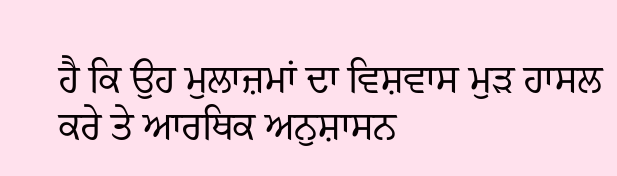ਹੈ ਕਿ ਉਹ ਮੁਲਾਜ਼ਮਾਂ ਦਾ ਵਿਸ਼ਵਾਸ ਮੁੜ ਹਾਸਲ ਕਰੇ ਤੇ ਆਰਥਿਕ ਅਨੁਸ਼ਾਸਨ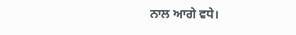ਨਾਲ ਆਗੇ ਵਧੇ।